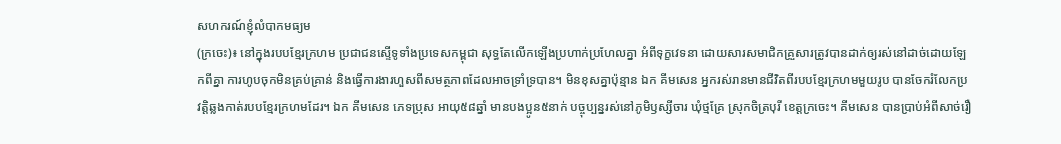សហករណ៍ខ្ញុំលំបាកមធ្យម
(ក្រចេះ)៖ នៅក្នុងរបបខ្មែរក្រហម ប្រជាជនស្ទើទូទាំងប្រទេសកម្ពុជា សុទ្ធតែលើកឡើងប្រហាក់ប្រហែលគ្នា អំពីទុក្ខវេទនា ដោយសារសមាជិកគ្រួសារត្រូវបានដាក់ឲ្យរស់នៅដាច់ដោយឡែកពីគ្នា ការហូបចុកមិនគ្រប់គ្រាន់ និងធ្វើការងារហួសពីសមត្ថភាពដែលអាចទ្រាំទ្របាន។ មិនខុសគ្នាប៉ុន្មាន ឯក គីមសេន អ្នករស់រានមានជីវិតពីរបបខ្មែរក្រហមមួយរូប បានចែករំលែកប្រវត្តិឆ្លងកាត់របបខ្មែរក្រហមដែរ។ ឯក គីមសេន ភេទប្រុស អាយុ៥៨ឆ្នាំ មានបងប្អូន៥នាក់ បច្ចុប្បន្នរស់នៅភូមិឫស្សីចារ ឃុំថ្មគ្រែ ស្រុកចិត្របុរី ខេត្តក្រចេះ។ គីមសេន បានប្រាប់អំពីសាច់រឿ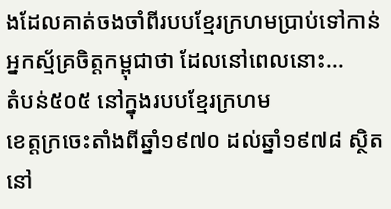ងដែលគាត់ចងចាំពីរបបខ្មែរក្រហមប្រាប់ទៅកាន់អ្នកស្ម័គ្រចិត្តកម្ពុជាថា ដែលនៅពេលនោះ...
តំបន់៥០៥ នៅក្នុងរបបខ្មែរក្រហម
ខេត្ដក្រចេះតាំងពីឆ្នាំ១៩៧០ ដល់ឆ្នាំ១៩៧៨ ស្ថិតនៅ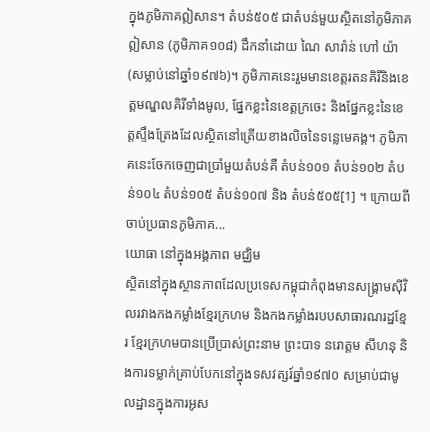ក្នុងភូមិភាគឦសាន។ តំបន់៥០៥ ជាតំបន់មួយស្ថិតនៅភូមិភាគឦសាន (ភូមិភាគ១០៨) ដឹកនាំដោយ ណៃ សារ៉ាន់ ហៅ យ៉ា (សម្លាប់នៅឆ្នាំ១៩៧៦)។ ភូមិភាគនេះរួមមានខេត្តរតនគិរីនិងខេត្តមណ្ឌលគិរីទាំងមូល, ផ្នែកខ្លះនៃខេត្តក្រចេះ និងផ្នែកខ្លះនៃខេត្តស្ទឹងត្រែងដែលស្ថិតនៅត្រើយខាងលិចនៃទន្លេមេគង្គ។ ភូមិភាគនេះចែកចេញជាប្រាំមួយតំបន់គឺ តំបន់១០១ តំបន់១០២ តំបន់១០៤ តំបន់១០៥ តំបន់១០៧ និង តំបន់៥០៥[1] ។ ក្រោយពីចាប់ប្រធានភូមិភាគ...
យោធា នៅក្នុងអង្គភាព មជ្ឈិម
ស្ថិតនៅក្នុងស្ថានភាពដែលប្រទេសកម្ពុជាកំពុងមានសង្រ្គាមស៊ីវិលរវាងកងកម្លាំងខ្មែរក្រហម និងកងកម្លាំងរបបសាធារណរដ្ឋខ្មែរ ខ្មែរក្រហមបានប្រើប្រាស់ព្រះនាម ព្រះបាទ នរោត្ដម សីហនុ និងការទម្លាក់គ្រាប់បែកនៅក្នុងទសវត្សរ៍ឆ្នាំ១៩៧០ សម្រាប់ជាមូលដ្ឋានក្នុងការអូស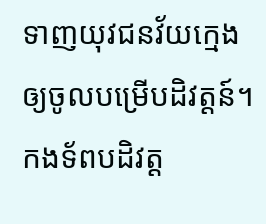ទាញយុវជនវ័យក្មេងឲ្យចូលបម្រើបដិវត្ដន៍។ កងទ័ពបដិវត្ដ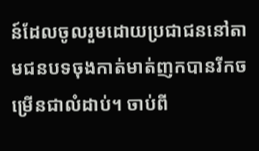ន៍ដែលចូលរួមដោយប្រជាជននៅតាមជនបទចុងកាត់មាត់ញកបានរីកចម្រើនជាលំដាប់។ ចាប់ពី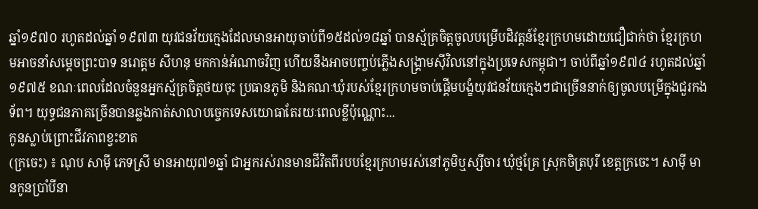ឆ្នាំ១៩៧០ រហូតដល់ឆ្នាំ ១៩៧៣ យុវជនវ័យក្មេងដែលមានអាយុចាប់ពី១៥ដល់១៨ឆ្នាំ បានស្ម័គ្រចិត្តចូលបម្រើបដិវត្ដន៍ខ្មែរក្រហមដោយជឿជាក់ថា ខ្មែរក្រហមអាចនាំសម្ដេចព្រះបាទ នរោត្ដម សីហនុ មកកាន់អំណាចវិញ ហើយនឹងអាចបញ្ចប់ភ្លើងសង្រ្គាមស៊ីវិលនៅក្នុងប្រទេសកម្ពុជា។ ចាប់ពីឆ្នាំ១៩៧៤ រហូតដល់ឆ្នាំ១៩៧៥ ខណៈពេលដែលចំនួនអ្នកស្ម័គ្រចិត្តថយចុះ ប្រធានភូមិ និងគណៈឃុំរបស់ខ្មែរក្រហមចាប់ផ្ដើមបង្ខំយុវជនវ័យក្មេងៗជាច្រើននាក់ឲ្យចូលបម្រើក្នុងជួរកងទ័ព។ យុទ្ធជនភាគច្រើនបានឆ្លងកាត់សាលាបច្ចេកទេសយោធាតែរយៈពេលខ្លីប៉ុណ្ណោះ...
កូនស្លាប់ព្រោះជីវភាពខ្វះខាត
(ក្រចេះ) ៖ ណុប សាម៉ី ភេទស្រី មានអាយុ៧១ឆ្នាំ ជាអ្នករស់រានមានជីវិតពីរបបខ្មែរក្រហមរស់នៅភូមិឬស្សីចារ ឃុំថ្មគ្រែ ស្រុកចិត្របុរី ខេត្តក្រចេះ។ សាម៉ី មានកូនប្រាំបីនា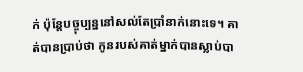ក់ ប៉ុន្តែបច្ចុប្បន្ននៅសល់តែប្រាំនាក់នោះទេ។ គាត់បានប្រាប់ថា កូនរបស់គាត់ម្នាក់បានស្លាប់បា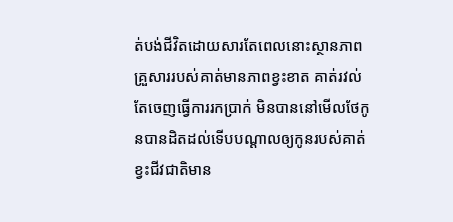ត់បង់ជីវិតដោយសារតែពេលនោះស្ថានភាពគ្រួសាររបស់គាត់មានភាពខ្វះខាត គាត់រវល់តែចេញធ្វើការរកប្រាក់ មិនបាននៅមើលថែកូនបានដិតដល់ទើបបណ្ដាលឲ្យកូនរបស់គាត់ខ្វះជីវជាតិមាន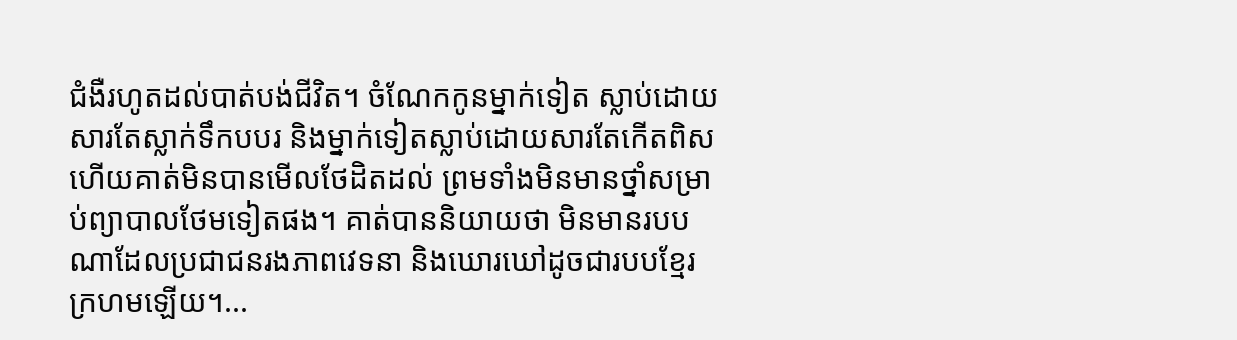ជំងឺរហូតដល់បាត់បង់ជីវិត។ ចំណែកកូនម្នាក់ទៀត ស្លាប់ដោយសារតែស្លាក់ទឹកបបរ និងម្នាក់ទៀតស្លាប់ដោយសារតែកើតពិស ហើយគាត់មិនបានមើលថែដិតដល់ ព្រមទាំងមិនមានថ្នាំសម្រាប់ព្យាបាលថែមទៀតផង។ គាត់បាននិយាយថា មិនមានរបបណាដែលប្រជាជនរងភាពវេទនា និងឃោរឃៅដូចជារបបខ្មែរក្រហមឡើយ។...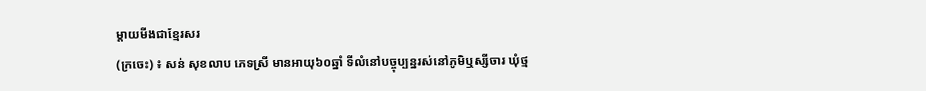ម្ដាយមីងជាខ្មែរសរ
(ក្រចេះ) ៖ សន់ សុខលាប ភេទស្រី មានអាយុ៦០ឆ្នាំ ទីលំនៅបច្ចុប្បន្នរស់នៅភូមិឬស្សីចារ ឃុំថ្ម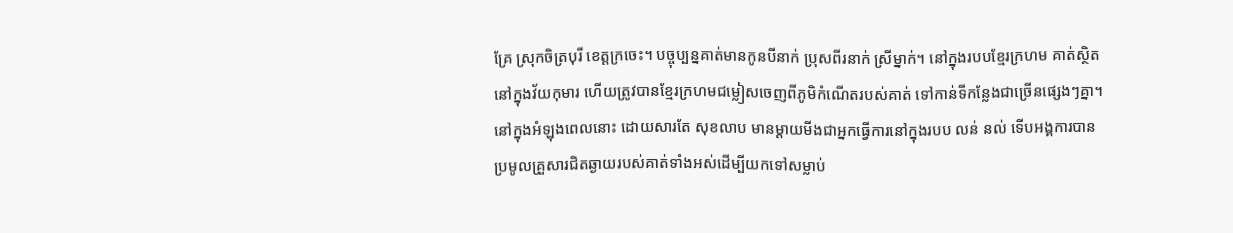គ្រែ ស្រុកចិត្របុរី ខេត្តក្រចេះ។ បច្ចុប្បន្នគាត់មានកូនបីនាក់ ប្រុសពីរនាក់ ស្រីម្នាក់។ នៅក្នុងរបបខ្មែរក្រហម គាត់ស្ថិតនៅក្នុងវ័យកុមារ ហើយត្រូវបានខ្មែរក្រហមជម្លៀសចេញពីភូមិកំណើតរបស់គាត់ ទៅកាន់ទីកន្លែងជាច្រើនផ្សេងៗគ្នា។ នៅក្នុងអំឡុងពេលនោះ ដោយសារតែ សុខលាប មានម្ដាយមីងជាអ្នកធ្វើការនៅក្នុងរបប លន់ នល់ ទើបអង្គការបានប្រមូលគ្រួសារជិតឆ្ងាយរបស់គាត់ទាំងអស់ដើម្បីយកទៅសម្លាប់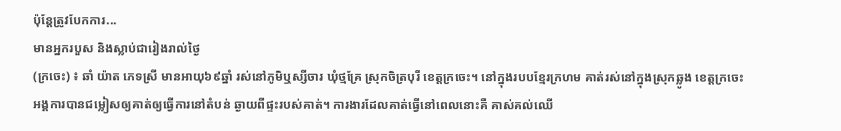ប៉ុន្តែត្រូវបែកការ...
មានអ្នករបួស និងស្លាប់ជារៀងរាល់ថ្ងៃ
(ក្រចេះ) ៖ ឆាំ យ៉ាត ភេទស្រី មានអាយុ៦៩ឆ្នាំ រស់នៅភូមិឬស្សីចារ ឃុំថ្មគ្រែ ស្រុកចិត្របុរី ខេត្តក្រចេះ។ នៅក្នុងរបបខ្មែរក្រហម គាត់រស់នៅក្នុងស្រុកឆ្លូង ខេត្តក្រចេះ អង្គការបានជម្លៀសឲ្យគាត់ឲ្យធ្វើការនៅតំបន់ ឆ្ងាយពីផ្ទះរបស់គាត់។ ការងារដែលគាត់ធ្វើនៅពេលនោះគឺ គាស់គល់ឈើ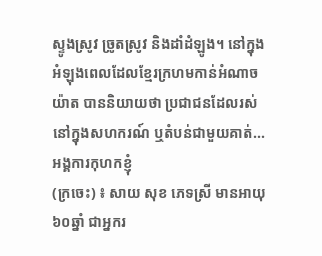ស្ទូងស្រូវ ច្រូតស្រូវ និងដាំដំឡូង។ នៅក្នុងអំឡុងពេលដែលខ្មែរក្រហមកាន់អំណាច យ៉ាត បាននិយាយថា ប្រជាជនដែលរស់នៅក្នុងសហករណ៍ ឬតំបន់ជាមួយគាត់...
អង្គការកុហកខ្ញុំ
(ក្រចេះ) ៖ សាយ សុខ ភេទស្រី មានអាយុ៦០ឆ្នាំ ជាអ្នករ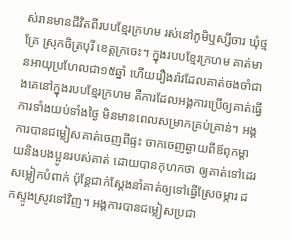ស់រានមានជីវិតពីរបបខ្មែរក្រហម រស់នៅភូមិឬស្សីចារ ឃុំថ្មគ្រែ ស្រុកចិត្របុរី ខេត្តក្រចេះ។ ក្នុងរបបខ្មែរក្រហម គាត់មានអាយុប្រហែលជា១៥ឆ្នាំ ហើយរឿងរ៉ាវដែលគាត់ចងចាំជាងគេនៅក្នុងរបបខ្មែរក្រហម គឺការដែលអង្គការប្រើឲ្យគាត់ធ្វើការទាំងយប់ទាំងថ្ងៃ មិនមានពេលសម្រាកគ្រប់គ្រាន់។ អង្គការបានជម្លៀសគាត់ចេញពីផ្ទះ ចាកចេញឆ្ងាយពីឪពុកម្ដាយនិងបងប្អូនរបស់គាត់ ដោយបានកុហកថា ឲ្យគាត់ទៅដេរសម្លៀកបំពាក់ ប៉ុន្តែជាក់ស្ដែងនាំគាត់ឲ្យទៅធ្វើស្រែចម្ការ ដកស្ទូងស្រូវទៅវិញ។ អង្គការបានជម្លៀសប្រជា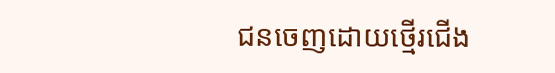ជនចេញដោយថ្មើរជើង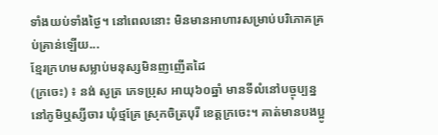ទាំងយប់ទាំងថ្ងៃ។ នៅពេលនោះ មិនមានអាហារសម្រាប់បរិភោគគ្រប់គ្រាន់ឡើយ...
ខ្មែរក្រហមសម្លាប់មនុស្សមិនញញើតដៃ
(ក្រចេះ) ៖ នង់ សូត្រ ភេទប្រុស អាយុ៦០ឆ្នាំ មានទីលំនៅបច្ចុប្បន្ននៅភូមិឬស្សីចារ ឃុំថ្មគ្រែ ស្រុកចិត្របុរី ខេត្តក្រចេះ។ គាត់មានបងប្អូ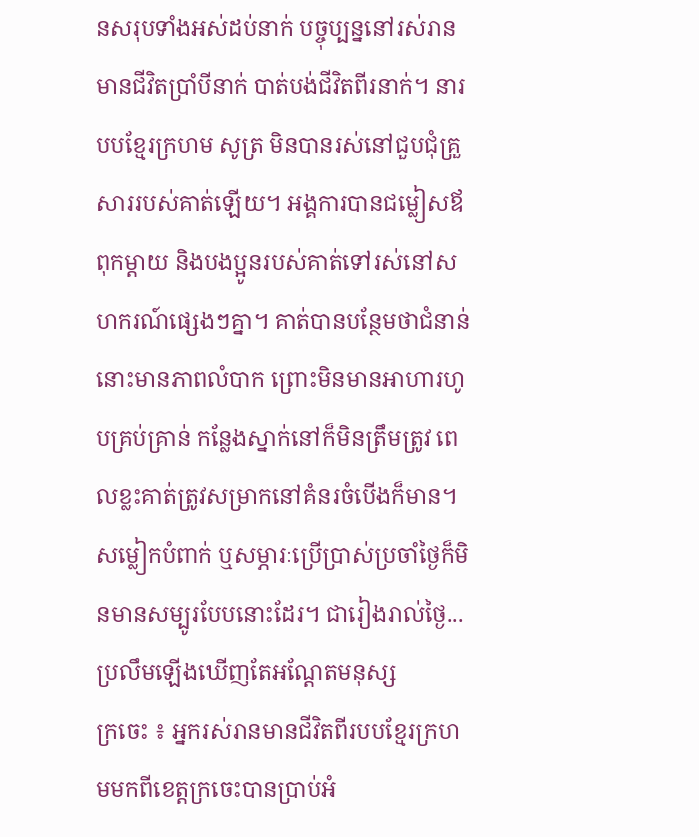នសរុបទាំងអស់ដប់នាក់ បច្ចុប្បន្ននៅរស់រានមានជីវិតប្រាំបីនាក់ បាត់បង់ជីវិតពីរនាក់។ នារបបខ្មែរក្រហម សូត្រ មិនបានរស់នៅជួបជុំគ្រួសាររបស់គាត់ឡើយ។ អង្គការបានជម្លៀសឪពុកម្ដាយ និងបងប្អូនរបស់គាត់ទៅរស់នៅសហករណ៍ផ្សេងៗគ្នា។ គាត់បានបន្ថែមថាជំនាន់នោះមានភាពលំបាក ព្រោះមិនមានអាហារហូបគ្រប់គ្រាន់ កន្លែងស្នាក់នៅក៏មិនត្រឹមត្រូវ ពេលខ្លះគាត់ត្រូវសម្រាកនៅគំនរចំបើងក៏មាន។ សម្លៀកបំពាក់ ឬសម្ភារៈប្រើប្រាស់ប្រចាំថ្ងៃក៏មិនមានសម្បូរបែបនោះដែរ។ ជារៀងរាល់ថ្ងៃ...
ប្រលឹមឡើងឃើញតែអណ្ដែតមនុស្ស
ក្រចេះ ៖ អ្នករស់រានមានជីវិតពីរបបខ្មែរក្រហមមកពីខេត្តក្រចេះបានប្រាប់អំ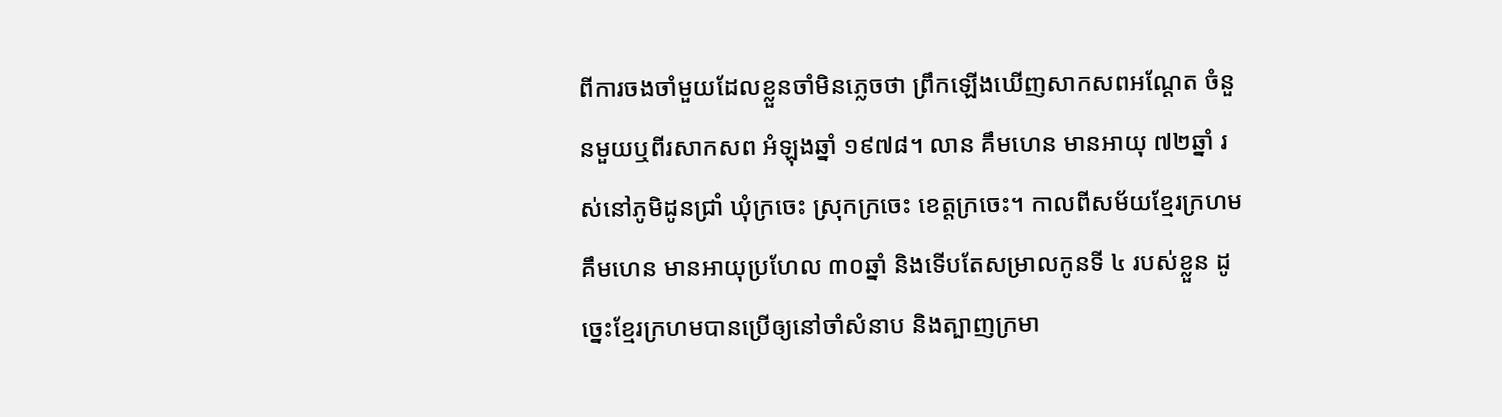ពីការចងចាំមួយដែលខ្លួនចាំមិនភ្លេចថា ព្រឹកឡើងឃើញសាកសពអណ្ដែត ចំនួនមួយឬពីរសាកសព អំឡុងឆ្នាំ ១៩៧៨។ លាន គឹមហេន មានអាយុ ៧២ឆ្នាំ រស់នៅភូមិដូនជ្រាំ ឃុំក្រចេះ ស្រុកក្រចេះ ខេត្តក្រចេះ។ កាលពីសម័យខ្មែរក្រហម គឹមហេន មានអាយុប្រហែល ៣០ឆ្នាំ និងទើបតែសម្រាលកូនទី ៤ របស់ខ្លួន ដូច្នេះខ្មែរក្រហមបានប្រើឲ្យនៅចាំសំនាប និងត្បាញក្រមា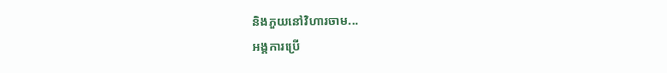និងភួយនៅវិហារចាម...
អង្គការប្រើ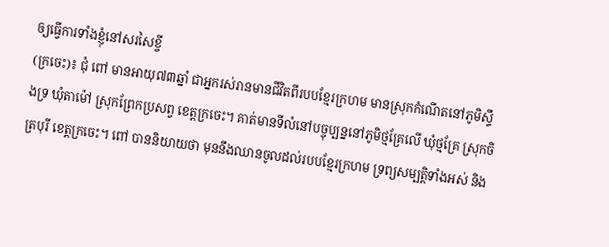ឲ្យធ្វើការទាំងខ្ញុំនៅសរសៃខ្ចី
(ក្រចេះ)៖ ជុំ ពៅ មានអាយុ៧៣ឆ្នាំ ជាអ្នករស់រានមានជីវិតពីរបបខ្មែរក្រហម មានស្រុកកំណើតនៅភូមិស្ទឹងទ្រ ឃុំតាម៉ៅ ស្រុកព្រែកប្រសព្វ ខេត្តក្រចេះ។ គាត់មានទីលំនៅបច្ចុប្បន្ននៅភូមិថ្មគ្រែលើ ឃុំថ្មគ្រែ ស្រុកចិត្របុរី ខេត្តក្រចេះ។ ពៅ បាននិយាយថា មុននឹងឈានចូលដល់របបខ្មែរក្រហម ទ្រព្យសម្បត្តិទាំងអស់ និង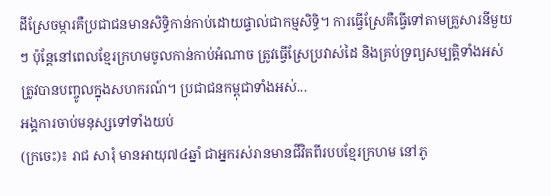ដីស្រែចម្ការគឺប្រជាជនមានសិទ្ធិកាន់កាប់ដោយផ្ទាល់ជាកម្មសិទ្ធិ។ ការធ្វើស្រែគឺធ្វើទៅតាមគ្រួសារនីមួយៗ ប៉ុន្តែនៅពេលខ្មែរក្រហមចូលកាន់កាប់អំណាច ត្រូវធ្វើស្រែប្រវាស់ដៃ និងគ្រប់ទ្រព្យសម្បត្តិទាំងអស់ ត្រូវបានបញ្ចូលក្នុងសហករណ៍។ ប្រជាជនកម្ពុជាទាំងអស់...
អង្គការចាប់មនុស្សទៅទាំងយប់
(ក្រចេះ)៖ រាជ សារុំ មានអាយុ៧៤ឆ្នាំ ជាអ្នករស់រានមានជីវិតពីរបបខ្មែរក្រហម នៅភូ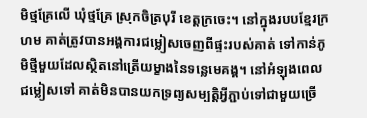មិថ្មគ្រែលើ ឃុំថ្មគ្រែ ស្រុកចិត្របុរី ខេត្តក្រចេះ។ នៅក្នុងរបបខ្មែរក្រហម គាត់ត្រូវបានអង្គការជម្លៀសចេញពីផ្ទះរបស់គាត់ ទៅកាន់ភូមិថ្មីមួយដែលស្ថិតនៅត្រើយម្ខាងនៃទន្លេមេគង្គ។ នៅអំឡុងពេលជម្លៀសទៅ គាត់មិនបានយកទ្រព្យសម្បត្តិអ្វីភ្ជាប់ទៅជាមួយច្រើ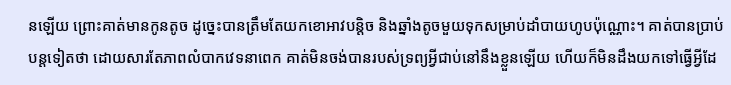នឡើយ ព្រោះគាត់មានកូនតូច ដូច្នេះបានត្រឹមតែយកខោអាវបន្តិច និងឆ្នាំងតូចមួយទុកសម្រាប់ដាំបាយហូបប៉ុណ្ណោះ។ គាត់បានប្រាប់បន្តទៀតថា ដោយសារតែភាពលំបាកវេទនាពេក គាត់មិនចង់បានរបស់ទ្រព្យអ្វីជាប់នៅនឹងខ្លួនឡើយ ហើយក៏មិនដឹងយកទៅធ្វើអ្វីដែ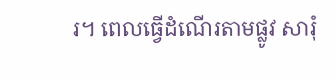រ។ ពេលធ្វើដំណើរតាមផ្លូវ សារុំ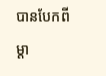បានបែកពីម្ដា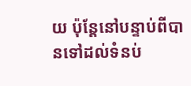យ ប៉ុន្តែនៅបន្ទាប់ពីបានទៅដល់ទំនប់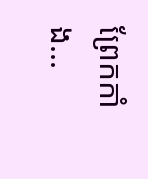ព្រែកកាំង...